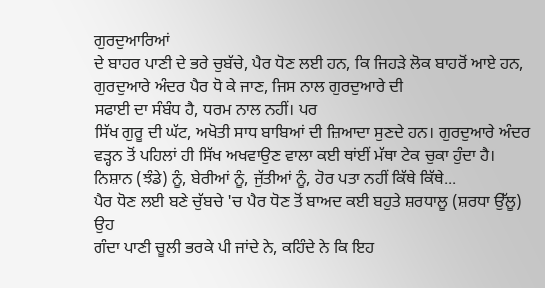ਗੁਰਦੁਆਰਿਆਂ
ਦੇ ਬਾਹਰ ਪਾਣੀ ਦੇ ਭਰੇ ਚੁਬੱਚੇ, ਪੈਰ ਧੋਣ ਲਈ ਹਨ, ਕਿ ਜਿਹੜੇ ਲੋਕ ਬਾਹਰੋਂ ਆਏ ਹਨ,
ਗੁਰਦੁਆਰੇ ਅੰਦਰ ਪੈਰ ਧੋ ਕੇ ਜਾਣ, ਜਿਸ ਨਾਲ ਗੁਰਦੁਆਰੇ ਦੀ
ਸਫਾਈ ਦਾ ਸੰਬੰਧ ਹੈ, ਧਰਮ ਨਾਲ ਨਹੀਂ। ਪਰ
ਸਿੱਖ ਗੁਰੂ ਦੀ ਘੱਟ, ਅਖੋਤੀ ਸਾਧ ਬਾਬਿਆਂ ਦੀ ਜ਼ਿਆਦਾ ਸੁਣਦੇ ਹਨ। ਗੁਰਦੁਆਰੇ ਅੰਦਰ
ਵੜ੍ਹਨ ਤੋਂ ਪਹਿਲਾਂ ਹੀ ਸਿੱਖ ਅਖਵਾਉਣ ਵਾਲਾ ਕਈ ਥਾਂਈਂ ਮੱਥਾ ਟੇਕ ਚੁਕਾ ਹੁੰਦਾ ਹੈ।
ਨਿਸ਼ਾਨ (ਝੰਡੇ) ਨੂੰ, ਬੇਰੀਆਂ ਨੂੰ, ਜੁੱਤੀਆਂ ਨੂੰ, ਹੋਰ ਪਤਾ ਨਹੀਂ ਕਿੱਥੇ ਕਿੱਥੇ...
ਪੈਰ ਧੋਣ ਲਈ ਬਣੇ ਚੁੱਬਚੇ 'ਚ ਪੈਰ ਧੋਣ ਤੋਂ ਬਾਅਦ ਕਈ ਬਹੁਤੇ ਸ਼ਰਧਾਲੂ (ਸ਼ਰਧਾ ਉੱਲੂ) ਉਹ
ਗੰਦਾ ਪਾਣੀ ਚੂਲੀ ਭਰਕੇ ਪੀ ਜਾਂਦੇ ਨੇ, ਕਹਿੰਦੇ ਨੇ ਕਿ ਇਹ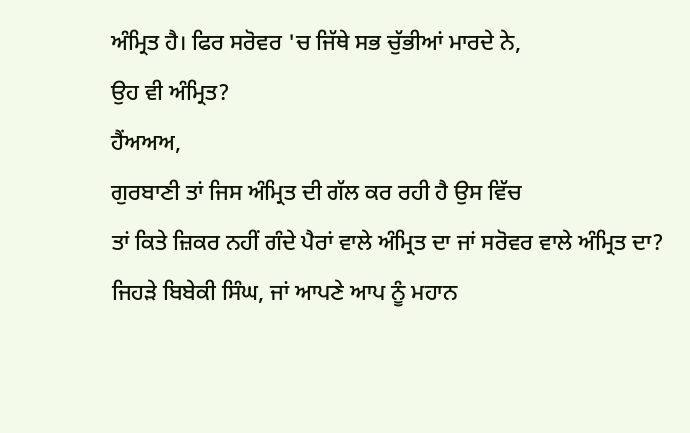ਅੰਮ੍ਰਿਤ ਹੈ। ਫਿਰ ਸਰੋਵਰ 'ਚ ਜਿੱਥੇ ਸਭ ਚੁੱਭੀਆਂ ਮਾਰਦੇ ਨੇ,
ਉਹ ਵੀ ਅੰਮ੍ਰਿਤ?
ਹੈਂਅਅਅ,
ਗੁਰਬਾਣੀ ਤਾਂ ਜਿਸ ਅੰਮ੍ਰਿਤ ਦੀ ਗੱਲ ਕਰ ਰਹੀ ਹੈ ਉਸ ਵਿੱਚ
ਤਾਂ ਕਿਤੇ ਜ਼ਿਕਰ ਨਹੀਂ ਗੰਦੇ ਪੈਰਾਂ ਵਾਲੇ ਅੰਮ੍ਰਿਤ ਦਾ ਜਾਂ ਸਰੋਵਰ ਵਾਲੇ ਅੰਮ੍ਰਿਤ ਦਾ?
ਜਿਹੜੇ ਬਿਬੇਕੀ ਸਿੰਘ, ਜਾਂ ਆਪਣੇ ਆਪ ਨੂੰ ਮਹਾਨ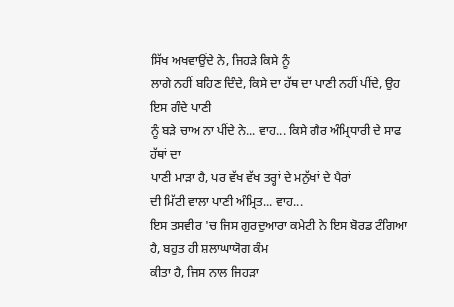ਸਿੱਖ ਅਖਵਾਉਂਦੇ ਨੇ, ਜਿਹੜੇ ਕਿਸੇ ਨੂੰ
ਲਾਗੇ ਨਹੀਂ ਬਹਿਣ ਦਿੰਦੇ, ਕਿਸੇ ਦਾ ਹੱਥ ਦਾ ਪਾਣੀ ਨਹੀਂ ਪੀਂਦੇ, ਉਹ ਇਸ ਗੰਦੇ ਪਾਣੀ
ਨੂੰ ਬੜੇ ਚਾਅ ਨਾ ਪੀਂਦੇ ਨੇ... ਵਾਹ... ਕਿਸੇ ਗੈਰ ਅੰਮ੍ਰਿਧਾਰੀ ਦੇ ਸਾਫ ਹੱਥਾਂ ਦਾ
ਪਾਣੀ ਮਾੜਾ ਹੈ, ਪਰ ਵੱਖ ਵੱਖ ਤਰ੍ਹਾਂ ਦੇ ਮਨੁੱਖਾਂ ਦੇ ਪੈਰਾਂ
ਦੀ ਮਿੱਟੀ ਵਾਲਾ ਪਾਣੀ ਅੰਮ੍ਰਿਤ... ਵਾਹ...
ਇਸ ਤਸਵੀਰ 'ਚ ਜਿਸ ਗੁਰਦੁਆਰਾ ਕਮੇਟੀ ਨੇ ਇਸ ਬੋਰਡ ਟੰਗਿਆ ਹੈ, ਬਹੁਤ ਹੀ ਸ਼ਲਾਘਾਯੋਗ ਕੰਮ
ਕੀਤਾ ਹੈ, ਜਿਸ ਨਾਲ ਜਿਹੜਾ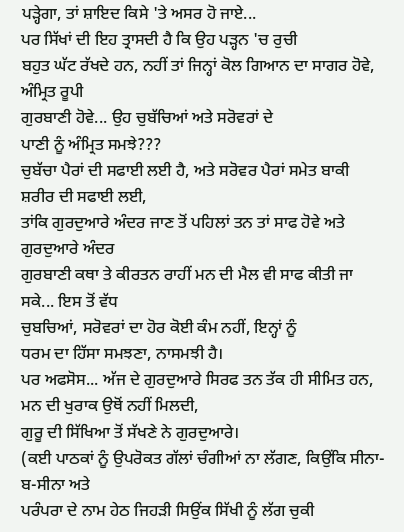ਪੜ੍ਹੇਗਾ, ਤਾਂ ਸ਼ਾਇਦ ਕਿਸੇ 'ਤੇ ਅਸਰ ਹੋ ਜਾਏ...
ਪਰ ਸਿੱਖਾਂ ਦੀ ਇਹ ਤ੍ਰਾਸਦੀ ਹੈ ਕਿ ਉਹ ਪੜ੍ਹਨ 'ਚ ਰੁਚੀ
ਬਹੁਤ ਘੱਟ ਰੱਖਦੇ ਹਨ, ਨਹੀਂ ਤਾਂ ਜਿਨ੍ਹਾਂ ਕੋਲ ਗਿਆਨ ਦਾ ਸਾਗਰ ਹੋਵੇ, ਅੰਮ੍ਰਿਤ ਰੂਪੀ
ਗੁਰਬਾਣੀ ਹੋਵੇ... ਉਹ ਚੁਬੱਚਿਆਂ ਅਤੇ ਸਰੋਵਰਾਂ ਦੇ
ਪਾਣੀ ਨੂੰ ਅੰਮ੍ਰਿਤ ਸਮਝੇ???
ਚੁਬੱਚਾ ਪੈਰਾਂ ਦੀ ਸਫਾਈ ਲਈ ਹੈ, ਅਤੇ ਸਰੋਵਰ ਪੈਰਾਂ ਸਮੇਤ ਬਾਕੀ ਸ਼ਰੀਰ ਦੀ ਸਫਾਈ ਲਈ,
ਤਾਂਕਿ ਗੁਰਦੁਆਰੇ ਅੰਦਰ ਜਾਣ ਤੋਂ ਪਹਿਲਾਂ ਤਨ ਤਾਂ ਸਾਫ ਹੋਵੇ ਅਤੇ ਗੁਰਦੁਆਰੇ ਅੰਦਰ
ਗੁਰਬਾਣੀ ਕਥਾ ਤੇ ਕੀਰਤਨ ਰਾਹੀਂ ਮਨ ਦੀ ਮੈਲ ਵੀ ਸਾਫ ਕੀਤੀ ਜਾ ਸਕੇ... ਇਸ ਤੋਂ ਵੱਧ
ਚੁਬਚਿਆਂ, ਸਰੋਵਰਾਂ ਦਾ ਹੋਰ ਕੋਈ ਕੰਮ ਨਹੀਂ, ਇਨ੍ਹਾਂ ਨੂੰ
ਧਰਮ ਦਾ ਹਿੱਸਾ ਸਮਝਣਾ, ਨਾਸਮਝੀ ਹੈ।
ਪਰ ਅਫਸੋਸ... ਅੱਜ ਦੇ ਗੁਰਦੁਆਰੇ ਸਿਰਫ ਤਨ ਤੱਕ ਹੀ ਸੀਮਿਤ ਹਨ,
ਮਨ ਦੀ ਖੁਰਾਕ ਉਥੋਂ ਨਹੀਂ ਮਿਲਦੀ,
ਗੁਰੂ ਦੀ ਸਿੱਖਿਆ ਤੋਂ ਸੱਖਣੇ ਨੇ ਗੁਰਦੁਆਰੇ।
(ਕਈ ਪਾਠਕਾਂ ਨੂੰ ਉਪਰੋਕਤ ਗੱਲਾਂ ਚੰਗੀਆਂ ਨਾ ਲੱਗਣ, ਕਿਉਂਕਿ ਸੀਨਾ-ਬ-ਸੀਨਾ ਅਤੇ
ਪਰੰਪਰਾ ਦੇ ਨਾਮ ਹੇਠ ਜਿਹੜੀ ਸਿਉਂਕ ਸਿੱਖੀ ਨੂੰ ਲੱਗ ਚੁਕੀ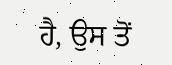ਹੈ, ਉਸ ਤੋਂ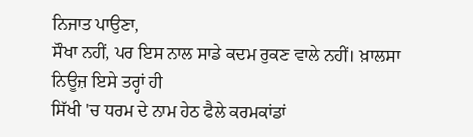ਨਿਜਾਤ ਪਾਉਣਾ,
ਸੌਖਾ ਨਹੀਂ, ਪਰ ਇਸ ਨਾਲ ਸਾਡੇ ਕਦਮ ਰੁਕਣ ਵਾਲੇ ਨਹੀਂ। ਖ਼ਾਲਸਾ ਨਿਊਜ਼ ਇਸੇ ਤਰ੍ਹਾਂ ਹੀ
ਸਿੱਖੀ 'ਚ ਧਰਮ ਦੇ ਨਾਮ ਹੇਠ ਫੈਲੇ ਕਰਮਕਾਂਡਾਂ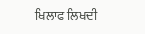ਖਿਲਾਫ ਲਿਖਦੀ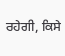ਰਹੇਗੀ, ਕਿਸੇ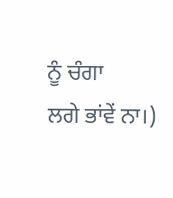ਨੂੰ ਚੰਗਾ
ਲਗੇ ਭਾਂਵੇਂ ਨਾ।)